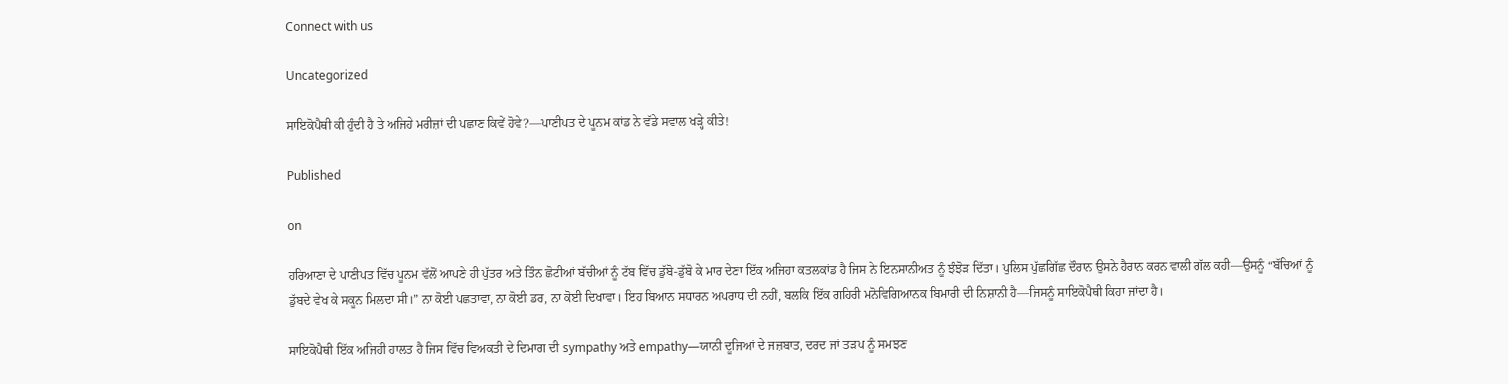Connect with us

Uncategorized

ਸਾਇਕੋਪੈਥੀ ਕੀ ਹੁੰਦੀ ਹੈ ਤੇ ਅਜਿਹੇ ਮਰੀਜ਼ਾਂ ਦੀ ਪਛਾਣ ਕਿਵੇਂ ਹੋਵੇ?—ਪਾਣੀਪਤ ਦੇ ਪੂਨਮ ਕਾਂਡ ਨੇ ਵੱਡੇ ਸਵਾਲ ਖੜ੍ਹੇ ਕੀਤੇ!

Published

on

ਹਰਿਆਣਾ ਦੇ ਪਾਣੀਪਤ ਵਿੱਚ ਪੂਨਮ ਵੱਲੋਂ ਆਪਣੇ ਹੀ ਪੁੱਤਰ ਅਤੇ ਤਿੰਨ ਛੋਟੀਆਂ ਬੱਚੀਆਂ ਨੂੰ ਟੱਬ ਵਿੱਚ ਡੁੱਬੋ-ਡੁੱਬੋ ਕੇ ਮਾਰ ਦੇਣਾ ਇੱਕ ਅਜਿਹਾ ਕਤਲਕਾਂਡ ਹੈ ਜਿਸ ਨੇ ਇਨਸਾਨੀਅਤ ਨੂੰ ਝੰਝੋੜ ਦਿੱਤਾ। ਪੁਲਿਸ ਪੁੱਛਗਿੱਛ ਦੌਰਾਨ ਉਸਨੇ ਹੈਰਾਨ ਕਰਨ ਵਾਲੀ ਗੱਲ ਕਹੀ—ਉਸਨੂੰ “ਬੱਚਿਆਂ ਨੂੰ ਡੁੱਬਦੇ ਵੇਖ ਕੇ ਸਕੂਨ ਮਿਲਦਾ ਸੀ।” ਨਾ ਕੋਈ ਪਛਤਾਵਾ, ਨਾ ਕੋਈ ਡਰ, ਨਾ ਕੋਈ ਦਿਖਾਵਾ। ਇਹ ਬਿਆਨ ਸਧਾਰਨ ਅਪਰਾਧ ਦੀ ਨਹੀਂ, ਬਲਕਿ ਇੱਕ ਗਹਿਰੀ ਮਨੋਵਿਗਿਆਨਕ ਬਿਮਾਰੀ ਦੀ ਨਿਸ਼ਾਨੀ ਹੈ—ਜਿਸਨੂੰ ਸਾਇਕੋਪੈਥੀ ਕਿਹਾ ਜਾਂਦਾ ਹੈ।

ਸਾਇਕੋਪੈਥੀ ਇੱਕ ਅਜਿਹੀ ਹਾਲਤ ਹੈ ਜਿਸ ਵਿੱਚ ਵਿਅਕਤੀ ਦੇ ਦਿਮਾਗ ਦੀ sympathy ਅਤੇ empathy—ਯਾਨੀ ਦੂਜਿਆਂ ਦੇ ਜਜ਼ਬਾਤ, ਦਰਦ ਜਾਂ ਤੜਪ ਨੂੰ ਸਮਝਣ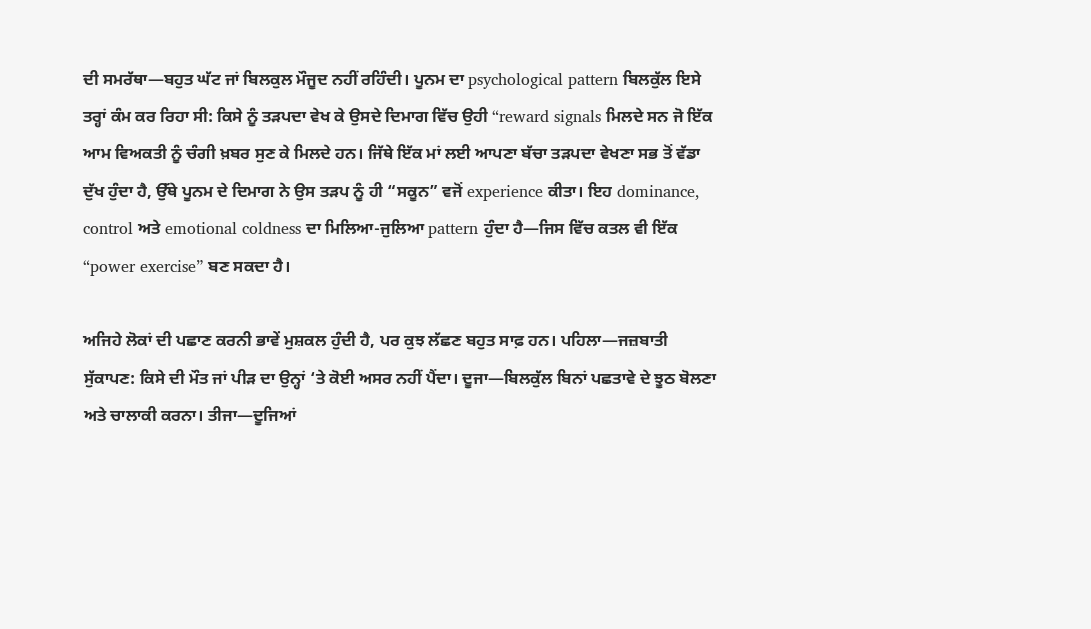ਦੀ ਸਮਰੱਥਾ—ਬਹੁਤ ਘੱਟ ਜਾਂ ਬਿਲਕੁਲ ਮੌਜੂਦ ਨਹੀਂ ਰਹਿੰਦੀ। ਪੂਨਮ ਦਾ psychological pattern ਬਿਲਕੁੱਲ ਇਸੇ ਤਰ੍ਹਾਂ ਕੰਮ ਕਰ ਰਿਹਾ ਸੀ: ਕਿਸੇ ਨੂੰ ਤੜਪਦਾ ਵੇਖ ਕੇ ਉਸਦੇ ਦਿਮਾਗ ਵਿੱਚ ਉਹੀ “reward signals ਮਿਲਦੇ ਸਨ ਜੋ ਇੱਕ ਆਮ ਵਿਅਕਤੀ ਨੂੰ ਚੰਗੀ ਖ਼ਬਰ ਸੁਣ ਕੇ ਮਿਲਦੇ ਹਨ। ਜਿੱਥੇ ਇੱਕ ਮਾਂ ਲਈ ਆਪਣਾ ਬੱਚਾ ਤੜਪਦਾ ਵੇਖਣਾ ਸਭ ਤੋਂ ਵੱਡਾ ਦੁੱਖ ਹੁੰਦਾ ਹੈ, ਉੱਥੇ ਪੂਨਮ ਦੇ ਦਿਮਾਗ ਨੇ ਉਸ ਤੜਪ ਨੂੰ ਹੀ “ਸਕੂਨ” ਵਜੋਂ experience ਕੀਤਾ। ਇਹ dominance, control ਅਤੇ emotional coldness ਦਾ ਮਿਲਿਆ-ਜੁਲਿਆ pattern ਹੁੰਦਾ ਹੈ—ਜਿਸ ਵਿੱਚ ਕਤਲ ਵੀ ਇੱਕ “power exercise” ਬਣ ਸਕਦਾ ਹੈ।

ਅਜਿਹੇ ਲੋਕਾਂ ਦੀ ਪਛਾਣ ਕਰਨੀ ਭਾਵੇਂ ਮੁਸ਼ਕਲ ਹੁੰਦੀ ਹੈ, ਪਰ ਕੁਝ ਲੱਛਣ ਬਹੁਤ ਸਾਫ਼ ਹਨ। ਪਹਿਲਾ—ਜਜ਼ਬਾਤੀ ਸੁੱਕਾਪਣ: ਕਿਸੇ ਦੀ ਮੌਤ ਜਾਂ ਪੀੜ ਦਾ ਉਨ੍ਹਾਂ ‘ਤੇ ਕੋਈ ਅਸਰ ਨਹੀਂ ਪੈਂਦਾ। ਦੂਜਾ—ਬਿਲਕੁੱਲ ਬਿਨਾਂ ਪਛਤਾਵੇ ਦੇ ਝੂਠ ਬੋਲਣਾ ਅਤੇ ਚਾਲਾਕੀ ਕਰਨਾ। ਤੀਜਾ—ਦੂਜਿਆਂ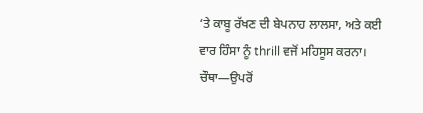‘ਤੇ ਕਾਬੂ ਰੱਖਣ ਦੀ ਬੇਪਨਾਹ ਲਾਲਸਾ, ਅਤੇ ਕਈ ਵਾਰ ਹਿੰਸਾ ਨੂੰ thrill ਵਜੋਂ ਮਹਿਸੂਸ ਕਰਨਾ। ਚੌਥਾ—ਉਪਰੋਂ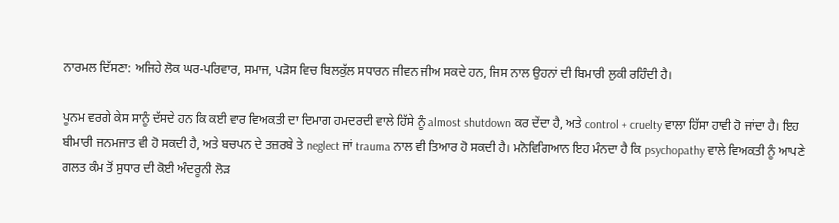ਨਾਰਮਲ ਦਿੱਸਣਾ: ਅਜਿਹੇ ਲੋਕ ਘਰ-ਪਰਿਵਾਰ, ਸਮਾਜ, ਪੜੋਸ ਵਿਚ ਬਿਲਕੁੱਲ ਸਧਾਰਨ ਜੀਵਨ ਜੀਅ ਸਕਦੇ ਹਨ, ਜਿਸ ਨਾਲ ਉਹਨਾਂ ਦੀ ਬਿਮਾਰੀ ਲੁਕੀ ਰਹਿੰਦੀ ਹੈ।

ਪੂਨਮ ਵਰਗੇ ਕੇਸ ਸਾਨੂੰ ਦੱਸਦੇ ਹਨ ਕਿ ਕਈ ਵਾਰ ਵਿਅਕਤੀ ਦਾ ਦਿਮਾਗ ਹਮਦਰਦੀ ਵਾਲੇ ਹਿੱਸੇ ਨੂੰ almost shutdown ਕਰ ਦੇਂਦਾ ਹੈ, ਅਤੇ control + cruelty ਵਾਲਾ ਹਿੱਸਾ ਹਾਵੀ ਹੋ ਜਾਂਦਾ ਹੈ। ਇਹ ਬੀਮਾਰੀ ਜਨਮਜਾਤ ਵੀ ਹੋ ਸਕਦੀ ਹੈ, ਅਤੇ ਬਚਪਨ ਦੇ ਤਜ਼ਰਬੇ ਤੇ neglect ਜਾਂ trauma ਨਾਲ ਵੀ ਤਿਆਰ ਹੋ ਸਕਦੀ ਹੈ। ਮਨੋਵਿਗਿਆਨ ਇਹ ਮੰਨਦਾ ਹੈ ਕਿ psychopathy ਵਾਲੇ ਵਿਅਕਤੀ ਨੂੰ ਆਪਣੇ ਗਲਤ ਕੰਮ ਤੋਂ ਸੁਧਾਰ ਦੀ ਕੋਈ ਅੰਦਰੂਨੀ ਲੋੜ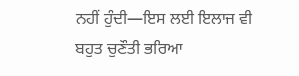ਨਹੀਂ ਹੁੰਦੀ—ਇਸ ਲਈ ਇਲਾਜ ਵੀ ਬਹੁਤ ਚੁਣੌਤੀ ਭਰਿਆ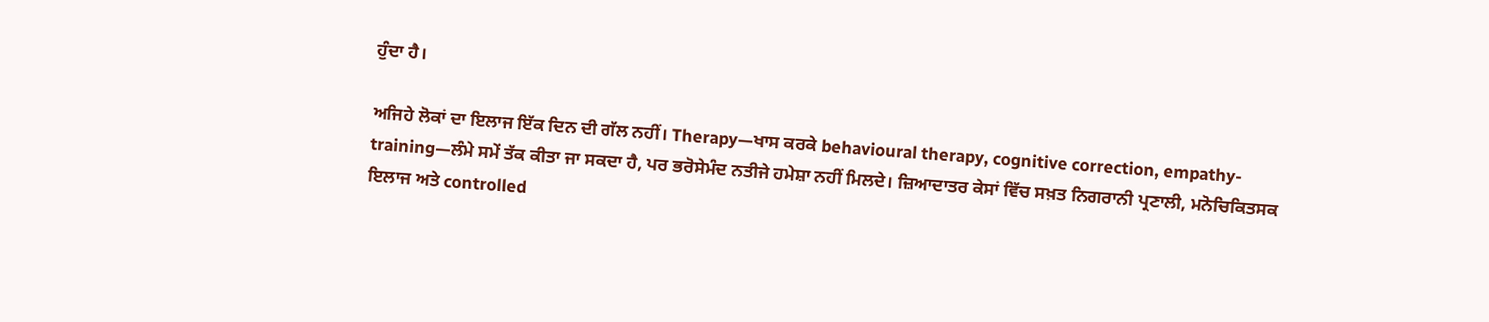ਹੁੰਦਾ ਹੈ।

ਅਜਿਹੇ ਲੋਕਾਂ ਦਾ ਇਲਾਜ ਇੱਕ ਦਿਨ ਦੀ ਗੱਲ ਨਹੀਂ। Therapy—ਖਾਸ ਕਰਕੇ behavioural therapy, cognitive correction, empathy-training—ਲੰਮੇ ਸਮੇਂ ਤੱਕ ਕੀਤਾ ਜਾ ਸਕਦਾ ਹੈ, ਪਰ ਭਰੋਸੇਮੰਦ ਨਤੀਜੇ ਹਮੇਸ਼ਾ ਨਹੀਂ ਮਿਲਦੇ। ਜ਼ਿਆਦਾਤਰ ਕੇਸਾਂ ਵਿੱਚ ਸਖ਼ਤ ਨਿਗਰਾਨੀ ਪ੍ਰਣਾਲੀ, ਮਨੋਚਿਕਿਤਸਕ ਇਲਾਜ ਅਤੇ controlled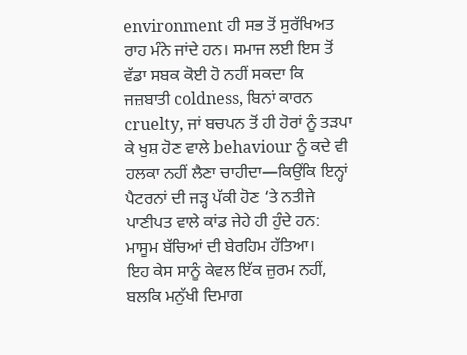environment ਹੀ ਸਭ ਤੋਂ ਸੁਰੱਖਿਅਤ ਰਾਹ ਮੰਨੇ ਜਾਂਦੇ ਹਨ। ਸਮਾਜ ਲਈ ਇਸ ਤੋਂ ਵੱਡਾ ਸਬਕ ਕੋਈ ਹੋ ਨਹੀਂ ਸਕਦਾ ਕਿ ਜਜ਼ਬਾਤੀ coldness, ਬਿਨਾਂ ਕਾਰਨ cruelty, ਜਾਂ ਬਚਪਨ ਤੋਂ ਹੀ ਹੋਰਾਂ ਨੂੰ ਤੜਪਾ ਕੇ ਖੁਸ਼ ਹੋਣ ਵਾਲੇ behaviour ਨੂੰ ਕਦੇ ਵੀ ਹਲਕਾ ਨਹੀਂ ਲੈਣਾ ਚਾਹੀਦਾ—ਕਿਉਂਕਿ ਇਨ੍ਹਾਂ ਪੈਟਰਨਾਂ ਦੀ ਜੜ੍ਹ ਪੱਕੀ ਹੋਣ ‘ਤੇ ਨਤੀਜੇ ਪਾਣੀਪਤ ਵਾਲੇ ਕਾਂਡ ਜੇਹੇ ਹੀ ਹੁੰਦੇ ਹਨ: ਮਾਸੂਮ ਬੱਚਿਆਂ ਦੀ ਬੇਰਹਿਮ ਹੱਤਿਆ।
ਇਹ ਕੇਸ ਸਾਨੂੰ ਕੇਵਲ ਇੱਕ ਜ਼ੁਰਮ ਨਹੀਂ, ਬਲਕਿ ਮਨੁੱਖੀ ਦਿਮਾਗ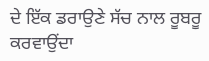ਦੇ ਇੱਕ ਡਰਾਉਣੇ ਸੱਚ ਨਾਲ ਰੂਬਰੂ ਕਰਵਾਉਂਦਾ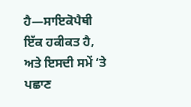ਹੈ—ਸਾਇਕੋਪੈਥੀ ਇੱਕ ਹਕੀਕਤ ਹੈ, ਅਤੇ ਇਸਦੀ ਸਮੇਂ ‘ਤੇ ਪਛਾਣ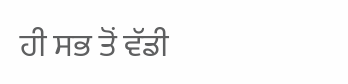ਹੀ ਸਭ ਤੋਂ ਵੱਡੀ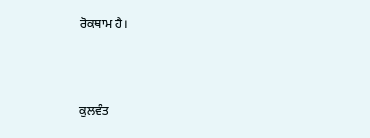ਰੋਕਥਾਮ ਹੈ।



ਕੁਲਵੰਤ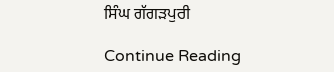ਸਿੰਘ ਗੱਗੜਪੁਰੀ

Continue Reading